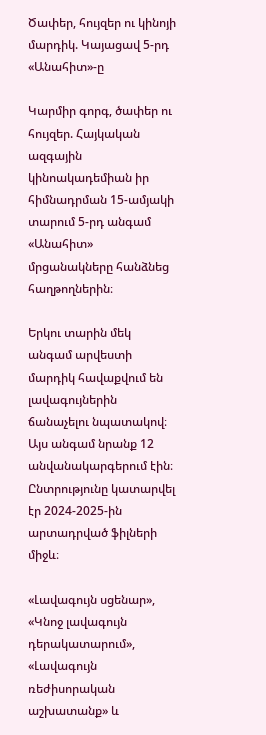Ծափեր, հույզեր ու կինոյի մարդիկ. Կայացավ 5-րդ «Անահիտ»-ը

Կարմիր գորգ, ծափեր ու հույզեր. Հայկական ազգային կինոակադեմիան իր հիմնադրման 15-ամյակի տարում 5-րդ անգամ «Անահիտ» մրցանակները հանձնեց հաղթողներին։

Երկու տարին մեկ անգամ արվեստի մարդիկ հավաքվում են լավագույներին ճանաչելու նպատակով։ Այս անգամ նրանք 12 անվանակարգերում էին։ Ընտրությունը կատարվել էր 2024-2025-ին արտադրված ֆիլների միջև։

«Լավագույն սցենար», «Կնոջ լավագույն դերակատարում», «Լավագույն ռեժիսորական աշխատանք» և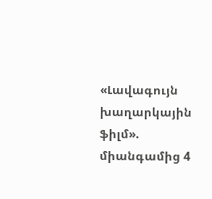«Լավագույն խաղարկային ֆիլմ». միանգամից 4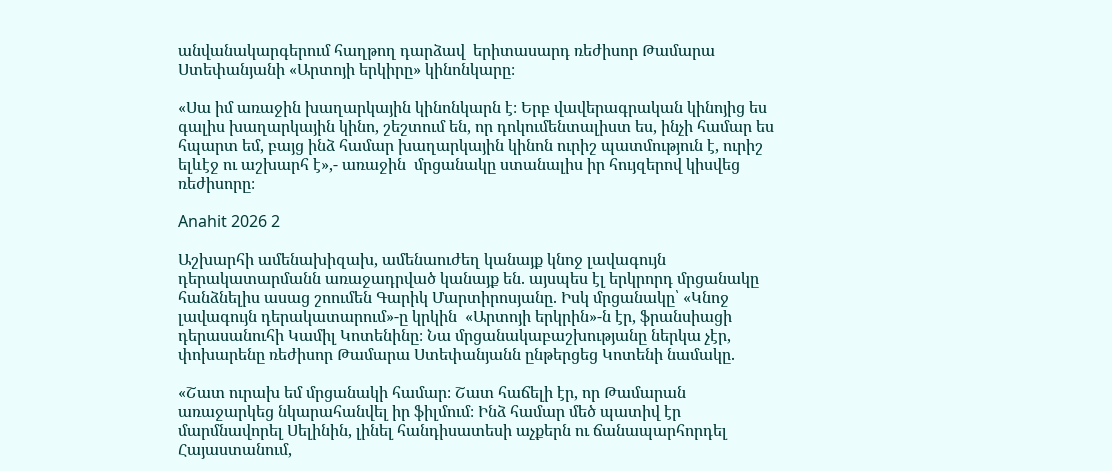անվանակարգերում հաղթող դարձավ  երիտասարդ ռեժիսոր Թամարա Ստեփանյանի «Արտոյի երկիրը» կինոնկարը։

«Սա իմ առաջին խաղարկային կինոնկարն է։ Երբ վավերագրական կինոյից ես գալիս խաղարկային կինո, շեշտում են, որ դոկումենտալիստ ես, ինչի համար ես հպարտ եմ, բայց ինձ համար խաղարկային կինոն ուրիշ պատմություն է, ուրիշ ելևէջ ու աշխարհ է»,- առաջին  մրցանակը ստանալիս իր հույզերով կիսվեց ռեժիսորը։

Anahit 2026 2

Աշխարհի ամենախիզախ, ամենաուժեղ կանայք կնոջ լավագույն դերակատարմանն առաջադրված կանայք են. այսպես էլ երկրորդ մրցանակը հանձնելիս ասաց շոումեն Գարիկ Մարտիրոսյանը. Իսկ մրցանակը՝ «Կնոջ լավագույն դերակատարում»-ը կրկին  «Արտոյի երկրին»-ն էր, ֆրանսիացի դերասանուհի Կամիլ Կոտենինը։ Նա մրցանակաբաշխությանը ներկա չէր, փոխարենը ռեժիսոր Թամարա Ստեփանյանն ընթերցեց Կոտենի նամակը.

«Շատ ուրախ եմ մրցանակի համար։ Շատ հաճելի էր, որ Թամարան առաջարկեց նկարահանվել իր ֆիլմում։ Ինձ համար մեծ պատիվ էր մարմնավորել Սելինին, լինել հանդիսատեսի աչքերն ու ճանապարհորդել Հայաստանում,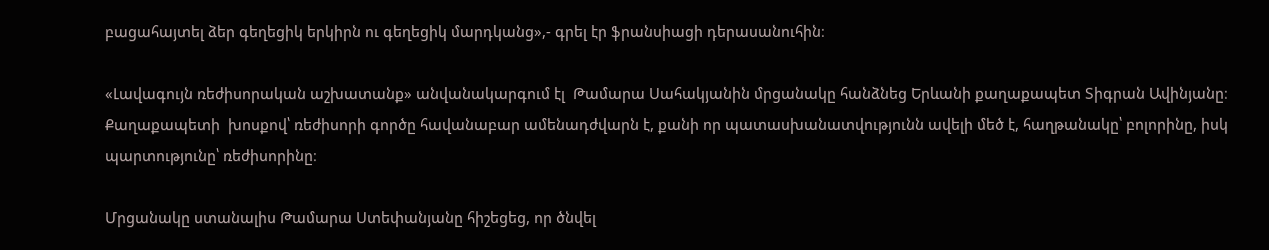բացահայտել ձեր գեղեցիկ երկիրն ու գեղեցիկ մարդկանց»,- գրել էր ֆրանսիացի դերասանուհին։

«Լավագույն ռեժիսորական աշխատանք» անվանակարգում էլ  Թամարա Սահակյանին մրցանակը հանձնեց Երևանի քաղաքապետ Տիգրան Ավինյանը։ Քաղաքապետի  խոսքով՝ ռեժիսորի գործը հավանաբար ամենադժվարն է, քանի որ պատասխանատվությունն ավելի մեծ է, հաղթանակը՝ բոլորինը, իսկ պարտությունը՝ ռեժիսորինը։

Մրցանակը ստանալիս Թամարա Ստեփանյանը հիշեցեց, որ ծնվել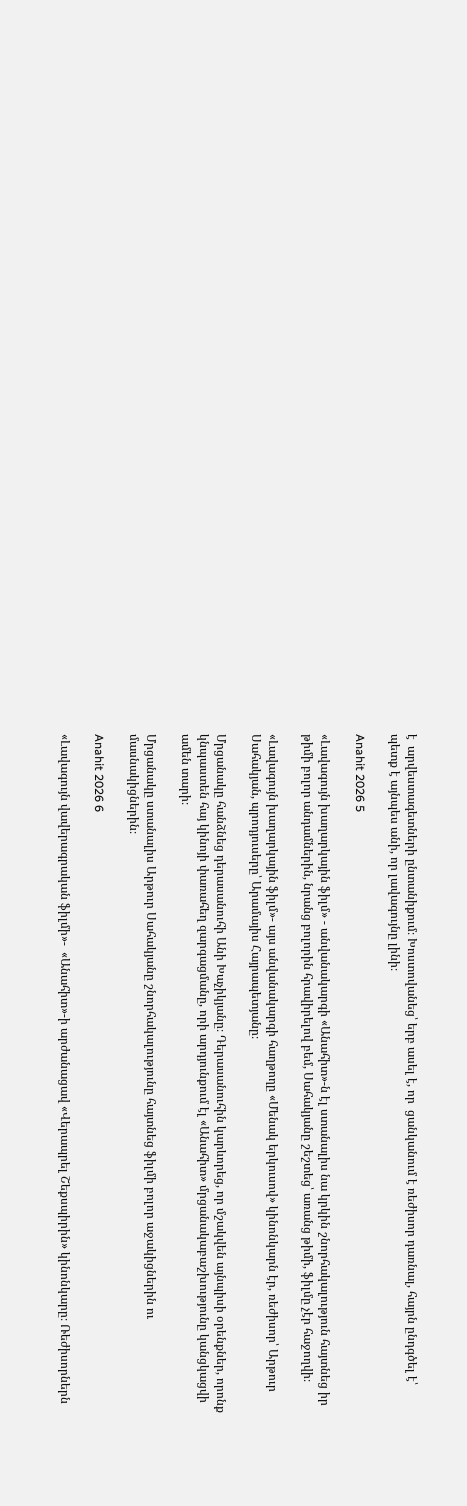է  արվեստագետների ընտանիքում։ Խոստովանեց՝ երբ ասել է, որ  ցանկանում է ռեժիսոր դառնալ, հայրն ընդգծել է՝ պետք է այնպես անի, որ լավագույնը լինի։

Anahit 2026 5

«Լավագույն խաղարկային ֆիլմ» - անվանակարգի «Անահիտ»-ն էլ ստանալիս նա կրկին շնորհակալություն հայտնեց իր թիմի բոլոր անդամներին, նրանց բոլորին հրավիրելով բեմ, Սահակյանը շեշտեց՝ առանց թիմի, ֆիլմը չէր հաջողվի։

«Լավագույն խաղարկային ֆիլմ»- այս անվանակարգի հաղթողը «Մենակ երկուսով» կինոնկարն էր, ռեժիսոր՝ Արթուր Սահակյան, պրոդյուսերը՝ Արամայիս Հայրապետյանը։

Մրցանակը հանձնեց դերասանուհի Անի Խաչիկյանը։ Դերասանուհին կարևորեց, որ մշակվեն այնպիսի օրենքներ, որոնք կնպաստեն հայ կինոյի փառահեղ զարգացմանը, որի արդյունքում էլ «Անահիտ» մրցանակաբաշխությունը կանցկացվի ամեն տարի։

Մրցանակը ստանալիս Արթուր Սահակյանը շնորհակալությունը հայտնեց ֆիլմի բոլոր աջակիցներին ու մասնակիցներին։

Anahit 2026 6

«Լավագույն վավերագրական ֆիլմի»-  «Անահիտ»-ի արժանացավ «Վերապրել Շեքսպիրին» կինոնկարը։ Ռեժիսորներն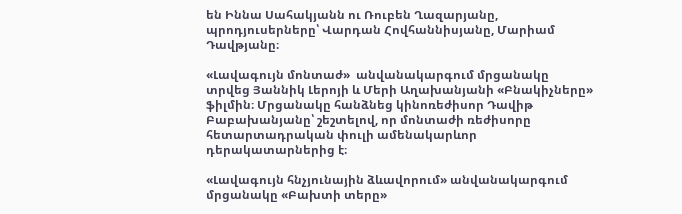են Իննա Սահակյանն ու Ռուբեն Ղազարյանը, պրոդյուսերները՝ Վարդան Հովհաննիսյանը, Մարիամ Դավթյանը։

«Լավագույն մոնտաժ»  անվանակարգում մրցանակը տրվեց Յաննիկ Լերոյի և Մերի Աղախանյանի «Բնակիչները» ֆիլմին։ Մրցանակը հանձնեց կինոռեժիսոր Դավիթ Բաբախանյանը՝ շեշտելով, որ մոնտաժի ռեժիսորը հետարտադրական փուլի ամենակարևոր դերակատարներից է։

«Լավագույն հնչյունային ձևավորում» անվանակարգում մրցանակը «Բախտի տերը»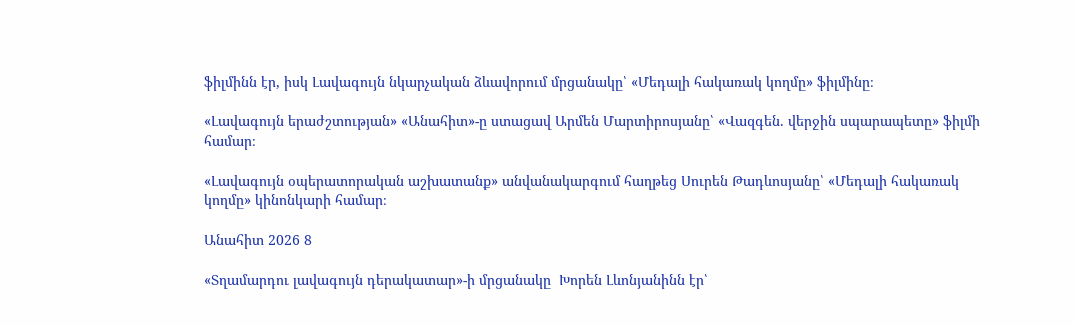ֆիլմինն էր, իսկ Լավագույն նկարչական ձևավորում մրցանակը՝ «Մեդալի հակառակ կողմը» ֆիլմինը։

«Լավագույն երաժշտության» «Անահիտ»-ը ստացավ Արմեն Մարտիրոսյանը՝ «Վազգեն. վերջին սպարապետը» ֆիլմի համար։

«Լավագույն օպերատորական աշխատանք» անվանակարգում հաղթեց Սուրեն Թադևոսյանը՝ «Մեդալի հակառակ կողմը» կինոնկարի համար։

Անահիտ 2026 8

«Տղամարդու լավագույն դերակատար»-ի մրցանակը  Խորեն Լևոնյանինն էր՝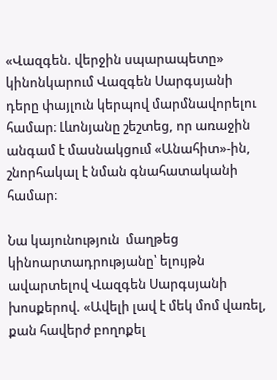«Վազգեն. վերջին սպարապետը» կինոնկարում Վազգեն Սարգսյանի դերը փայլուն կերպով մարմնավորելու համար։ Լևոնյանը շեշտեց, որ առաջին անգամ է մասնակցում «Անահիտ»-ին, շնորհակալ է նման գնահատականի համար։

Նա կայունություն  մաղթեց կինոարտադրությանը՝ ելույթն ավարտելով Վազգեն Սարգսյանի խոսքերով. «Ավելի լավ է մեկ մոմ վառել, քան հավերժ բողոքել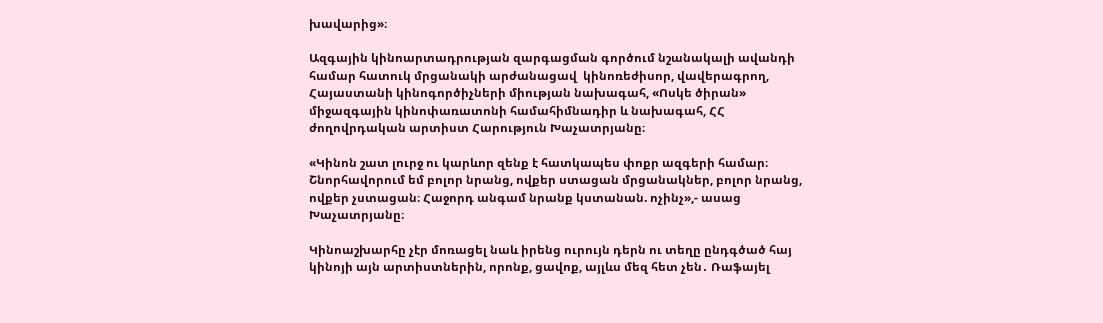խավարից»։

Ազգային կինոարտադրության զարգացման գործում նշանակալի ավանդի համար հատուկ մրցանակի արժանացավ  կինոռեժիսոր, վավերագրող, Հայաստանի կինոգործիչների միության նախագահ, «Ոսկե ծիրան» միջազգային կինոփառատոնի համահիմնադիր և նախագահ, ՀՀ ժողովրդական արտիստ Հարություն Խաչատրյանը։

«Կինոն շատ լուրջ ու կարևոր զենք է հատկապես փոքր ազգերի համար։ Շնորհավորում եմ բոլոր նրանց, ովքեր ստացան մրցանակներ, բոլոր նրանց, ովքեր չստացան։ Հաջորդ անգամ նրանք կստանան. ոչինչ»,- ասաց Խաչատրյանը։

Կինոաշխարհը չէր մոռացել նաև իրենց ուրույն դերն ու տեղը ընդգծած հայ կինոյի այն արտիստներին, որոնք, ցավոք, այլևս մեզ հետ չեն․ Ռաֆայել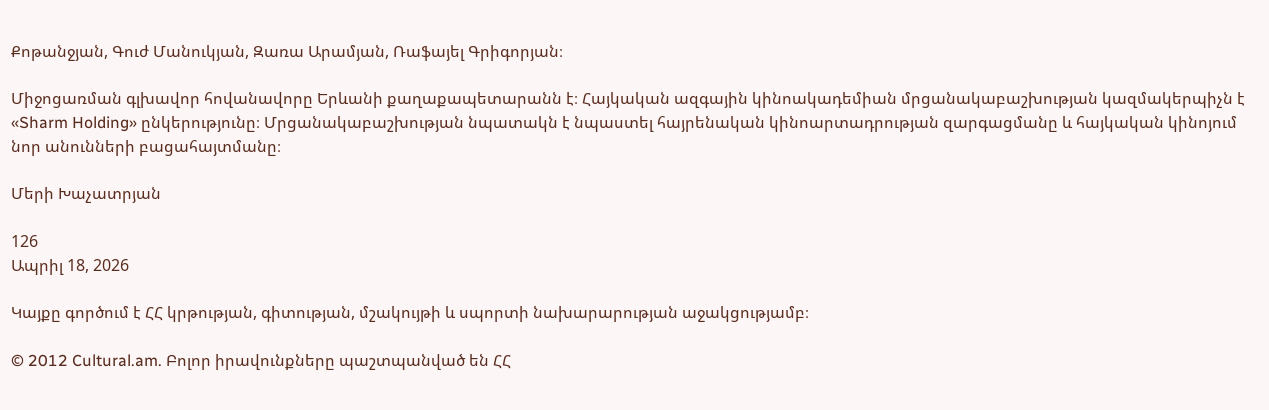Քոթանջյան, Գուժ Մանուկյան, Զառա Արամյան, Ռաֆայել Գրիգորյան։

Միջոցառման գլխավոր հովանավորը Երևանի քաղաքապետարանն է։ Հայկական ազգային կինոակադեմիան մրցանակաբաշխության կազմակերպիչն է «Sharm Holding» ընկերությունը։ Մրցանակաբաշխության նպատակն է նպաստել հայրենական կինոարտադրության զարգացմանը և հայկական կինոյում նոր անունների բացահայտմանը։

Մերի Խաչատրյան

126
Ապրիլ 18, 2026

Կայքը գործում է ՀՀ կրթության, գիտության, մշակույթի և սպորտի նախարարության աջակցությամբ։

© 2012 Cultural.am. Բոլոր իրավունքները պաշտպանված են ՀՀ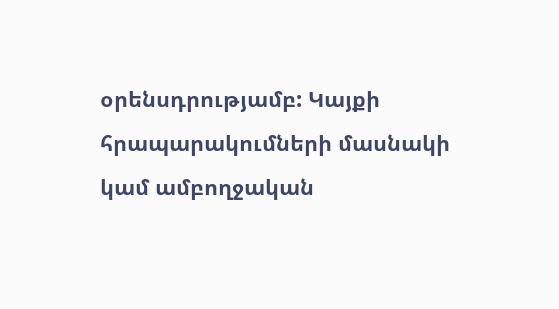օրենսդրությամբ: Կայքի հրապարակումների մասնակի կամ ամբողջական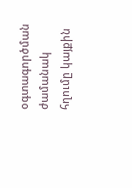օգտագործման ժամանակ հղումը կայքին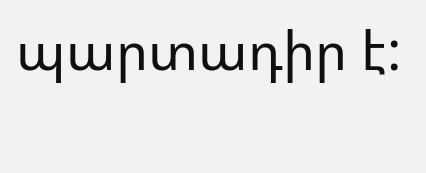պարտադիր է: